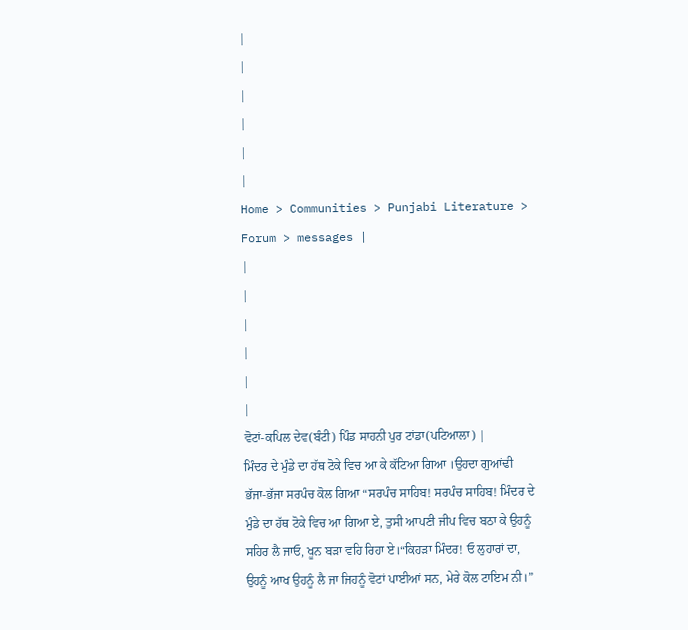|
|
|
|
|
|
Home > Communities > Punjabi Literature > Forum > messages |
|
|
|
|
|
|
ਵੋਟਾਂ-ਕਪਿਲ ਦੇਵ(ਬੰਟੀ) ਪਿੰਡ ਸਾਹਨੀ ਪੁਰ ਟਾਂਡਾ(ਪਟਿਆਲਾ) |
ਮਿੰਦਰ ਦੇ ਮੁੰਡੇ ਦਾ ਹੱਥ ਟੋਕੇ ਵਿਚ ਆ ਕੇ ਕੱਟਿਆ ਗਿਆ ।ਉਹਦਾ ਗੁਆਂਢੀ ਭੱਜਾ-ਭੱਜਾ ਸਰਪੰਚ ਕੋਲ ਗਿਆ “ਸਰਪੰਚ ਸਾਹਿਬ! ਸਰਪੰਚ ਸਾਹਿਬ! ਮਿੰਦਰ ਦੇ ਮੁੰਡੇ ਦਾ ਹੱਥ ਟੋਕੇ ਵਿਚ ਆ ਗਿਆ ਏ, ਤੁਸੀ ਆਪਣੀ ਜੀਪ ਵਿਚ ਬਠਾ ਕੇ ਉਹਨੂੰ ਸਹਿਰ ਲੈ ਜਾਓ, ਖੂਨ ਬੜਾ ਵਹਿ ਰਿਹਾ ਏ।“ਕਿਹੜਾ ਮਿੰਦਰ! ਓ ਲੁਹਾਰਾਂ ਦਾ, ਉਹਨੂੰ ਆਖ ਉਹਨੂੰ ਲੈ ਜਾ ਜਿਹਨੂੰ ਵੋਟਾਂ ਪਾਈਆਂ ਸਨ, ਮੇਰੇ ਕੋਲ ਟਾਇਮ ਨੀ।”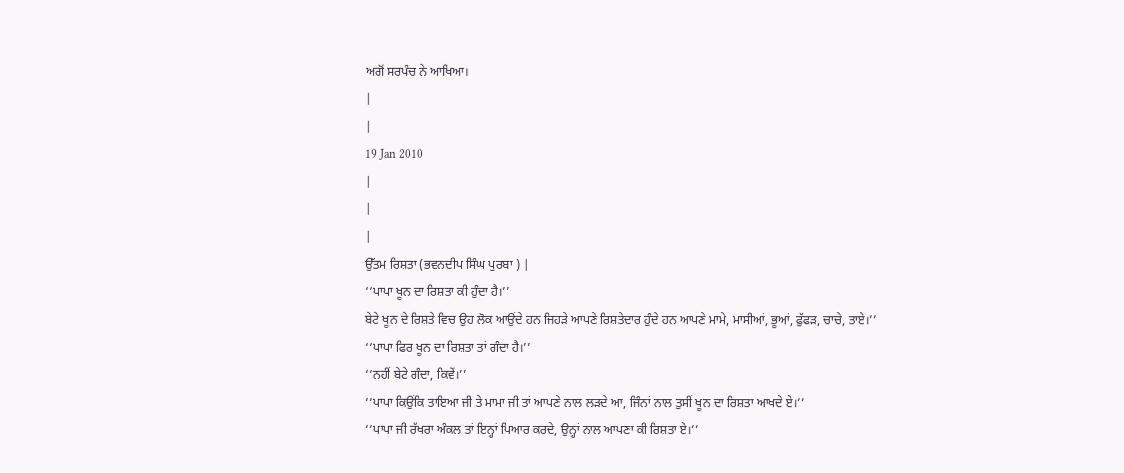ਅਗੋਂ ਸਰਪੰਚ ਨੇ ਆਖਿਆ।
|
|
19 Jan 2010
|
|
|
ਉੱਤਮ ਰਿਸ਼ਤਾ (ਭਵਨਦੀਪ ਸਿੰਘ ਪੁਰਬਾ ) |
‘‘ਪਾਪਾ ਖੂਨ ਦਾ ਰਿਸ਼ਤਾ ਕੀ ਹੁੰਦਾ ਹੈ।’’
ਬੇਟੇ ਖੂਨ ਦੇ ਰਿਸ਼ਤੇ ਵਿਚ ਉਹ ਲੋਕ ਆਉਂਦੇ ਹਨ ਜਿਹੜੇ ਆਪਣੇ ਰਿਸ਼ਤੇਦਾਰ ਹੁੰਦੇ ਹਨ ਆਪਣੇ ਮਾਮੇ, ਮਾਸੀਆਂ, ਭੂਆਂ, ਫੁੱਫੜ, ਚਾਚੇ, ਤਾਏ।’’
‘‘ਪਾਪਾ ਫਿਰ ਖੂਨ ਦਾ ਰਿਸ਼ਤਾ ਤਾਂ ਗੰਦਾ ਹੈ।’’
‘‘ਨਹੀਂ ਬੇਟੇ ਗੰਦਾ, ਕਿਵੇਂ।’’
‘‘ਪਾਪਾ ਕਿਉਂਕਿ ਤਾਇਆ ਜੀ ਤੇ ਮਾਮਾ ਜੀ ਤਾਂ ਆਪਣੇ ਨਾਲ ਲੜਦੇ ਆ, ਜਿੰਨਾਂ ਨਾਲ ਤੁਸੀਂ ਖੂਨ ਦਾ ਰਿਸ਼ਤਾ ਆਖਦੇ ਏ।’’
‘‘ਪਾਪਾ ਜੀ ਰੱਖਰਾ ਅੰਕਲ ਤਾਂ ਇਨ੍ਹਾਂ ਪਿਆਰ ਕਰਦੇ, ਉਨ੍ਹਾਂ ਨਾਲ ਆਪਣਾ ਕੀ ਰਿਸ਼ਤਾ ਏ।’’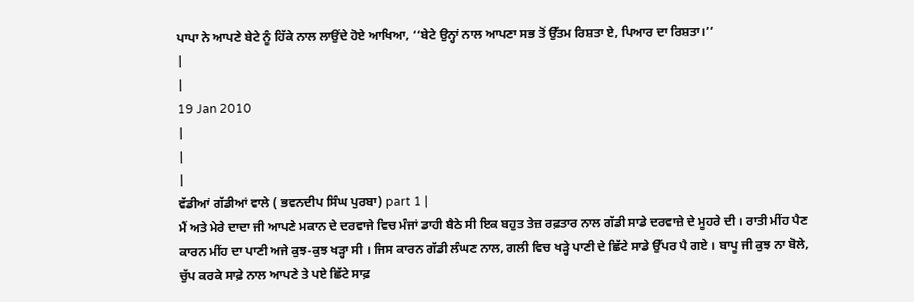ਪਾਪਾ ਨੇ ਆਪਣੇ ਬੇਟੇ ਨੂੰ ਹਿੱਕੇ ਨਾਲ ਲਾਉਂਦੇ ਹੋਏ ਆਖਿਆ, ‘‘ਬੇਟੇ ਉਨ੍ਹਾਂ ਨਾਲ ਆਪਣਾ ਸਭ ਤੋਂ ਉੱਤਮ ਰਿਸ਼ਤਾ ਏ, ਪਿਆਰ ਦਾ ਰਿਸ਼ਤਾ।’’
|
|
19 Jan 2010
|
|
|
ਵੱਡੀਆਂ ਗੱਡੀਆਂ ਵਾਲੇ ( ਭਵਨਦੀਪ ਸਿੰਘ ਪੁਰਬਾ) part 1 |
ਮੈਂ ਅਤੇ ਮੇਰੇ ਦਾਦਾ ਜੀ ਆਪਣੇ ਮਕਾਨ ਦੇ ਦਰਵਾਜੇ ਵਿਚ ਮੰਜਾਂ ਡਾਹੀ ਬੈਠੇ ਸੀ ਇਕ ਬਹੁਤ ਤੇਜ਼ ਰਫ਼ਤਾਰ ਨਾਲ ਗੱਡੀ ਸਾਡੇ ਦਰਵਾਜ਼ੇ ਦੇ ਮੂਹਰੇ ਦੀ । ਰਾਤੀ ਮੀਂਹ ਪੈਣ ਕਾਰਨ ਮੀਂਹ ਦਾ ਪਾਣੀ ਅਜੇ ਕੁਝ-ਕੁਝ ਖੜ੍ਹਾ ਸੀ । ਜਿਸ ਕਾਰਨ ਗੱਡੀ ਲੰਘਣ ਨਾਲ, ਗਲੀ ਵਿਚ ਖੜ੍ਹੇ ਪਾਣੀ ਦੇ ਛਿੱਟੇ ਸਾਡੇ ਉੱਪਰ ਪੈ ਗਏ । ਬਾਪੂ ਜੀ ਕੁਝ ਨਾ ਬੋਲੇ, ਚੁੱਪ ਕਰਕੇ ਸਾਫ਼ੇ ਨਾਲ ਆਪਣੇ ਤੇ ਪਏ ਛਿੱਟੇ ਸਾਫ਼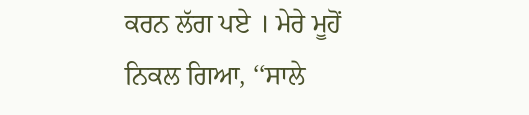ਕਰਨ ਲੱਗ ਪਏ । ਮੇਰੇ ਮੂਹੋਂ ਨਿਕਲ ਗਿਆ, ‘‘ਸਾਲੇ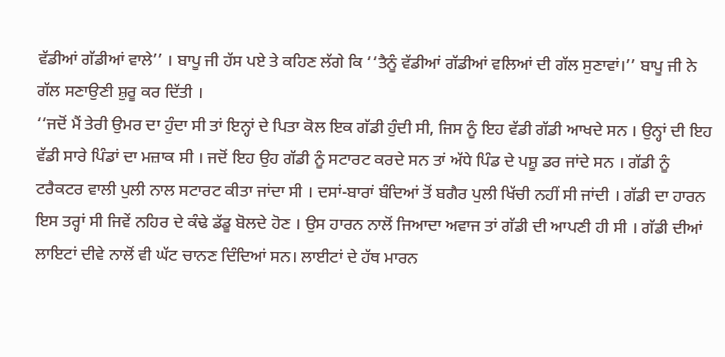ਵੱਡੀਆਂ ਗੱਡੀਆਂ ਵਾਲੇ’’ । ਬਾਪੂ ਜੀ ਹੱਸ ਪਏ ਤੇ ਕਹਿਣ ਲੱਗੇ ਕਿ ‘‘ਤੈਨੂੰ ਵੱਡੀਆਂ ਗੱਡੀਆਂ ਵਲਿਆਂ ਦੀ ਗੱਲ ਸੁਣਾਵਾਂ।’’ ਬਾਪੂ ਜੀ ਨੇ ਗੱਲ ਸਣਾਉਣੀ ਸ਼ੁਰੂ ਕਰ ਦਿੱਤੀ ।
‘‘ਜਦੋਂ ਮੈਂ ਤੇਰੀ ਉਮਰ ਦਾ ਹੁੰਦਾ ਸੀ ਤਾਂ ਇਨ੍ਹਾਂ ਦੇ ਪਿਤਾ ਕੋਲ ਇਕ ਗੱਡੀ ਹੁੰਦੀ ਸੀ, ਜਿਸ ਨੂੰ ਇਹ ਵੱਡੀ ਗੱਡੀ ਆਖਦੇ ਸਨ । ਉਨ੍ਹਾਂ ਦੀ ਇਹ ਵੱਡੀ ਸਾਰੇ ਪਿੰਡਾਂ ਦਾ ਮਜ਼ਾਕ ਸੀ । ਜਦੋਂ ਇਹ ਉਹ ਗੱਡੀ ਨੂੰ ਸਟਾਰਟ ਕਰਦੇ ਸਨ ਤਾਂ ਅੱਧੇ ਪਿੰਡ ਦੇ ਪਸ਼ੂ ਡਰ ਜਾਂਦੇ ਸਨ । ਗੱਡੀ ਨੂੰ ਟਰੈਕਟਰ ਵਾਲੀ ਪੁਲੀ ਨਾਲ ਸਟਾਰਟ ਕੀਤਾ ਜਾਂਦਾ ਸੀ । ਦਸਾਂ-ਬਾਰਾਂ ਬੰਦਿਆਂ ਤੋਂ ਬਗੈਰ ਪੁਲੀ ਖਿੱਚੀ ਨਹੀਂ ਸੀ ਜਾਂਦੀ । ਗੱਡੀ ਦਾ ਹਾਰਨ ਇਸ ਤਰ੍ਹਾਂ ਸੀ ਜਿਵੇਂ ਨਹਿਰ ਦੇ ਕੰਢੇ ਡੱਡੂ ਬੋਲਦੇ ਹੋਣ । ਉਸ ਹਾਰਨ ਨਾਲੋਂ ਜਿਆਦਾ ਅਵਾਜ ਤਾਂ ਗੱਡੀ ਦੀ ਆਪਣੀ ਹੀ ਸੀ । ਗੱਡੀ ਦੀਆਂ ਲਾਇਟਾਂ ਦੀਵੇ ਨਾਲੋਂ ਵੀ ਘੱਟ ਚਾਨਣ ਦਿੰਦਿਆਂ ਸਨ। ਲਾਈਟਾਂ ਦੇ ਹੱਥ ਮਾਰਨ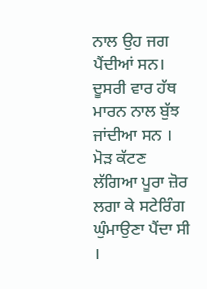ਨਾਲ ਉਹ ਜਗ ਪੈਂਦੀਆਂ ਸਨ। ਦੂਸਰੀ ਵਾਰ ਹੱਥ ਮਾਰਨ ਨਾਲ ਬੁੱਝ ਜਾਂਦੀਆ ਸਨ । ਮੋੜ ਕੱਟਣ ਲੱਗਿਆ ਪੂਰਾ ਜ਼ੋਰ ਲਗਾ ਕੇ ਸਟੇਰਿੰਗ ਘੁੰਮਾਉਣਾ ਪੈਂਦਾ ਸੀ ।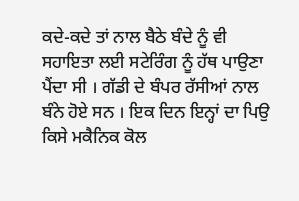ਕਦੇ-ਕਦੇ ਤਾਂ ਨਾਲ ਬੈਠੇ ਬੰਦੇ ਨੂੰ ਵੀ ਸਹਾਇਤਾ ਲਈ ਸਟੇਰਿੰਗ ਨੂੰ ਹੱਥ ਪਾਉਣਾ ਪੈਂਦਾ ਸੀ । ਗੱਡੀ ਦੇ ਬੰਪਰ ਰੱਸੀਆਂ ਨਾਲ ਬੰਨੇ ਹੋਏ ਸਨ । ਇਕ ਦਿਨ ਇਨ੍ਹਾਂ ਦਾ ਪਿਉ ਕਿਸੇ ਮਕੈਨਿਕ ਕੋਲ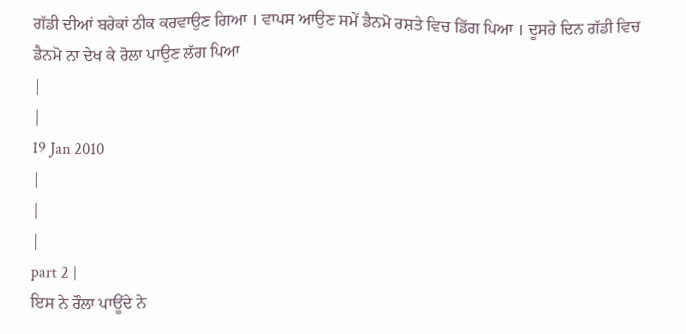ਗੱਡੀ ਦੀਆਂ ਬਰੇਕਾਂ ਠੀਕ ਕਰਵਾਉਣ ਗਿਆ । ਵਾਪਸ ਆਉਣ ਸਮੇਂ ਡੈਨਮੋ ਰਸ਼ਤੇ ਵਿਚ ਡਿੱਗ ਪਿਆ । ਦੂਸਰੇ ਦਿਨ ਗੱਡੀ ਵਿਚ ਡੈਨਮੋ ਨਾ ਦੇਖ ਕੇ ਰੋਲਾ ਪਾਉਣ ਲੱਗ ਪਿਆ
|
|
19 Jan 2010
|
|
|
part 2 |
ਇਸ ਨੇ ਰੌਲਾ ਪਾਊਂਦੇ ਨੇ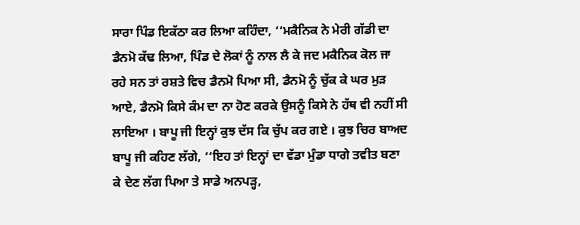ਸਾਰਾ ਪਿੰਡ ਇਕੱਠਾ ਕਰ ਲਿਆ ਕਹਿੰਦਾ, ‘‘ਮਕੈਨਿਕ ਨੇ ਮੇਰੀ ਗੱਡੀ ਦਾ ਡੈਨਮੋ ਕੱਢ ਲਿਆ, ਪਿੰਡ ਦੇ ਲੋਕਾਂ ਨੂੰ ਨਾਲ ਲੈ ਕੇ ਜਦ ਮਕੈਨਿਕ ਕੋਲ ਜਾ ਰਹੇ ਸਨ ਤਾਂ ਰਸ਼ਤੇ ਵਿਚ ਡੈਨਮੋ ਪਿਆ ਸੀ, ਡੈਨਮੋ ਨੂੰ ਚੁੱਕ ਕੇ ਘਰ ਮੁੜ ਆਏ, ਡੈਨਮੋ ਕਿਸੇ ਕੰਮ ਦਾ ਨਾ ਹੋਣ ਕਰਕੇ ਉਸਨੂੰ ਕਿਸੇ ਨੇ ਹੱਥ ਵੀ ਨਹੀਂ ਸੀ ਲਾਇਆ । ਬਾਪੂ ਜੀ ਇਨ੍ਹਾਂ ਕੁਝ ਦੱਸ ਕਿ ਚੁੱਪ ਕਰ ਗਏ । ਕੁਝ ਚਿਰ ਬਾਅਦ ਬਾਪੂ ਜੀ ਕਹਿਣ ਲੱਗੇ, ‘‘ਇਹ ਤਾਂ ਇਨ੍ਹਾਂ ਦਾ ਵੱਡਾ ਮੁੰਡਾ ਧਾਗੇ ਤਵੀਤ ਬਣਾ ਕੇ ਦੇਣ ਲੱਗ ਪਿਆ ਤੇ ਸਾਡੇ ਅਨਪੜ੍ਹ,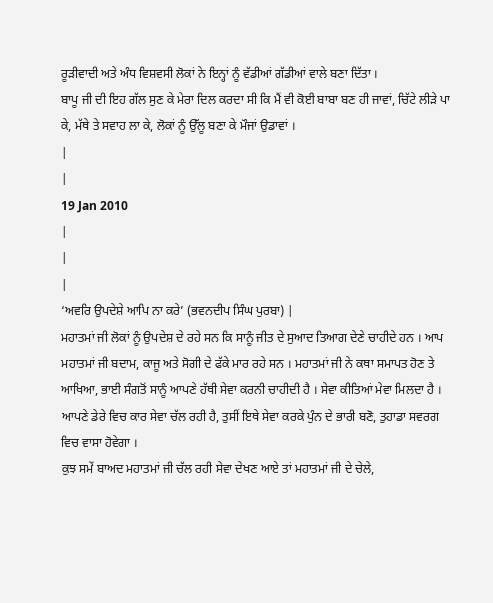ਰੂੜੀਵਾਦੀ ਅਤੇ ਅੰਧ ਵਿਸ਼ਵਸੀ ਲੋਕਾਂ ਨੇ ਇਨ੍ਹਾਂ ਨੂੰ ਵੱਡੀਆਂ ਗੱਡੀਆਂ ਵਾਲੇ ਬਣਾ ਦਿੱਤਾ ।
ਬਾਪੂ ਜੀ ਦੀ ਇਹ ਗੱਲ ਸੁਣ ਕੇ ਮੇਰਾ ਦਿਲ ਕਰਦਾ ਸੀ ਕਿ ਮੈਂ ਵੀ ਕੋਈ ਬਾਬਾ ਬਣ ਹੀ ਜਾਵਾਂ, ਚਿੱਟੇ ਲੀੜੇ ਪਾ ਕੇ, ਮੱਥੇ ਤੇ ਸਵਾਹ ਲਾ ਕੇ, ਲੋਕਾਂ ਨੂੰ ਉੱਲੂ ਬਣਾ ਕੇ ਮੌਜਾਂ ਉਡਾਵਾਂ ।
|
|
19 Jan 2010
|
|
|
‘ਅਵਰਿ ਉਪਦੇਸ਼ੇ ਆਪਿ ਨਾ ਕਰੇ’ (ਭਵਨਦੀਪ ਸਿੰਘ ਪੁਰਬਾ) |
ਮਹਾਤਮਾਂ ਜੀ ਲੋਕਾਂ ਨੂੰ ਉਪਦੇਸ਼ ਦੇ ਰਹੇ ਸਨ ਕਿ ਸਾਨੂੰ ਜੀਤ ਦੇ ਸੁਆਦ ਤਿਆਗ ਦੇਣੇ ਚਾਹੀਦੇ ਹਨ । ਆਪ ਮਹਾਤਮਾਂ ਜੀ ਬਦਾਮ, ਕਾਜੂ ਅਤੇ ਸੋਗੀ ਦੇ ਫੱਕੇ ਮਾਰ ਰਹੇ ਸਨ । ਮਹਾਤਮਾਂ ਜੀ ਨੇ ਕਥਾ ਸਮਾਪਤ ਹੋਣ ਤੇ ਆਖਿਆ, ਭਾਈ ਸੰਗਤੋਂ ਸਾਨੂੰ ਆਪਣੇ ਹੱਥੀ ਸੇਵਾ ਕਰਨੀ ਚਾਹੀਦੀ ਹੈ । ਸੇਵਾ ਕੀਤਿਆਂ ਮੇਵਾ ਮਿਲਦਾ ਹੈ । ਆਪਣੇ ਡੇਰੇ ਵਿਚ ਕਾਰ ਸੇਵਾ ਚੱਲ ਰਹੀ ਹੈ, ਤੁਸੀਂ ਇਥੇ ਸੇਵਾ ਕਰਕੇ ਪੁੰਨ ਦੇ ਭਾਰੀ ਬਣੋ, ਤੁਹਾਡਾ ਸਵਰਗ ਵਿਚ ਵਾਸਾ ਹੋਵੇਗਾ ।
ਕੁਝ ਸਮੇਂ ਬਾਅਦ ਮਹਾਤਮਾਂ ਜੀ ਚੱਲ ਰਹੀ ਸੇਵਾ ਦੇਖਣ ਆਏ ਤਾਂ ਮਹਾਤਮਾਂ ਜੀ ਦੇ ਚੇਲੇ,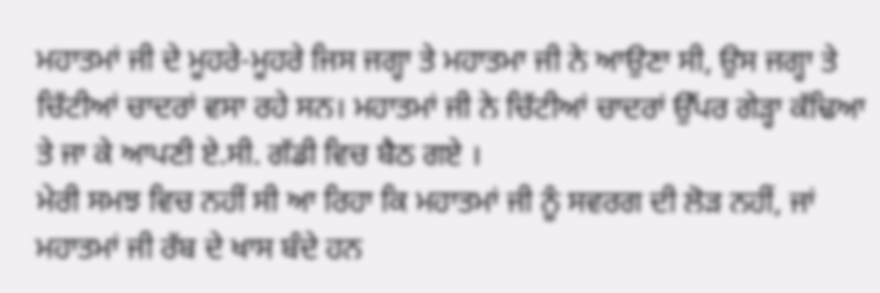ਮਹਾਤਮਾਂ ਜੀ ਦੇ ਮੂਹਰੇ-ਮੂਹਰੇ ਜਿਸ ਜਗ੍ਹਾ ਤੇ ਮਹਾਤਮਾ ਜੀ ਨੇ ਆਉਣਾ ਸੀ, ਉਸ ਜਗ੍ਹਾ ਤੇ ਚਿੱਟੀਆਂ ਚਾਦਰਾਂ ਵਸਾ ਰਹੇ ਸਨ। ਮਹਾਤਮਾਂ ਜੀ ਨੇ ਚਿੱਟੀਆਂ ਚਾਦਰਾਂ ਉੱਪਰ ਗੇੜ੍ਹਾ ਕੱਢਿਆ ਤੇ ਜਾ ਕੇ ਆਪਣੀ ਏ.ਸੀ. ਗੱਡੀ ਵਿਚ ਬੈਠ ਗਏ ।
ਮੇਰੀ ਸਮਝ ਵਿਚ ਨਹੀਂ ਸੀ ਆ ਰਿਹਾ ਕਿ ਮਹਾਤਮਾਂ ਜੀ ਨੂੰ ਸਵਰਗ ਦੀ ਲੋੜ ਨਹੀਂ, ਜਾਂ ਮਹਾਤਮਾਂ ਜੀ ਰੱਬ ਦੇ ਖਾਸ ਬੰਦੇ ਹਨ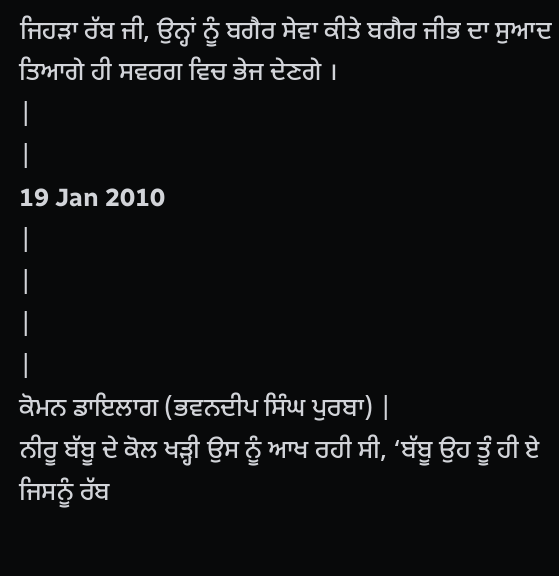ਜਿਹੜਾ ਰੱਬ ਜੀ, ਉਨ੍ਹਾਂ ਨੂੰ ਬਗੈਰ ਸੇਵਾ ਕੀਤੇ ਬਗੈਰ ਜੀਭ ਦਾ ਸੁਆਦ ਤਿਆਗੇ ਹੀ ਸਵਰਗ ਵਿਚ ਭੇਜ ਦੇਣਗੇ ।
|
|
19 Jan 2010
|
|
|
|
ਕੋਮਨ ਡਾਇਲਾਗ (ਭਵਨਦੀਪ ਸਿੰਘ ਪੁਰਬਾ) |
ਨੀਰੂ ਬੱਬੂ ਦੇ ਕੋਲ ਖੜ੍ਹੀ ਉਸ ਨੂੰ ਆਖ ਰਹੀ ਸੀ, ‘ਬੱਬੂ ਉਹ ਤੂੰ ਹੀ ਏ ਜਿਸਨੂੰ ਰੱਬ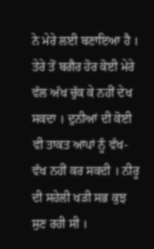ਨੇ ਮੇਰੇ ਲਈ ਬਣਾਇਆ ਹੈ । ਤੇਰੇ ਤੋਂ ਬਗੈਰ ਹੋਰ ਕੋਈ ਮੇਰੇ ਵੱਲ ਅੱਖ ਚੁੱਕ ਕੇ ਨਹੀਂ ਦੇਖ ਸਕਦਾ । ਦੁਨੀਆਂ ਦੀ ਕੋਈ ਵੀ ਤਾਕਤ ਆਪਾਂ ਨੂੰ ਵੱਖ-ਵੱਖ ਨਹੀਂ ਕਰ ਸਕਦੀ । ਨੀਰੂ ਦੀ ਸਹੇਲੀ ਖੜੀ ਸਭ ਕੁਝ ਸੁਣ ਰਹੀ ਸੀ ।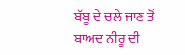ਬੱਬੂ ਦੇ ਚਲੇ ਜਾਣ ਤੋਂ ਬਾਅਦ ਨੀਰੂ ਦੀ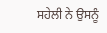ਸਹੇਲੀ ਨੇ ਉਸਨੂੰ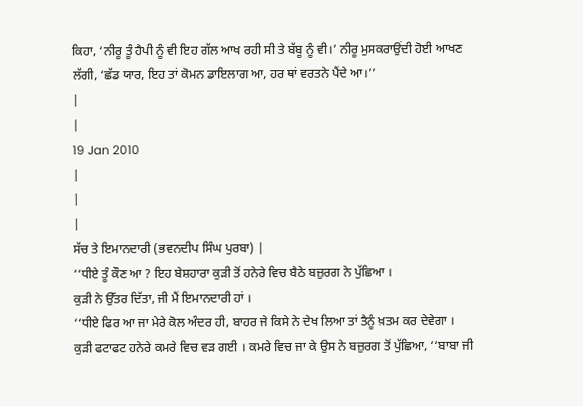ਕਿਹਾ, ‘ਨੀਰੂ ਤੂੰ ਹੈਪੀ ਨੂੰ ਵੀ ਇਹ ਗੱਲ ਆਖ ਰਹੀ ਸੀ ਤੇ ਬੱਬੂ ਨੂੰ ਵੀ।’ ਨੀਰੂ ਮੁਸਕਰਾਉਂਦੀ ਹੋਈ ਆਖਣ ਲੱਗੀ, ‘ਛੱਡ ਯਾਰ, ਇਹ ਤਾਂ ਕੋਮਨ ਡਾਇਲਾਗ ਆ, ਹਰ ਥਾਂ ਵਰਤਨੇ ਪੈਂਦੇ ਆ।’’
|
|
19 Jan 2010
|
|
|
ਸੱਚ ਤੇ ਇਮਾਨਦਾਰੀ (ਭਵਨਦੀਪ ਸਿੰਘ ਪੁਰਬਾ) |
‘‘ਧੀਏ ਤੂੰ ਕੌਣ ਆ ? ਇਹ ਬੇਸ਼ਹਾਰਾ ਕੁੜੀ ਤੋਂ ਹਨੇਰੇ ਵਿਚ ਬੈਠੇ ਬਜ਼ੁਰਗ ਨੇ ਪੁੱਛਿਆ ।
ਕੁੜੀ ਨੇ ਉੱਤਰ ਦਿੱਤਾ, ਜੀ ਮੈਂ ਇਮਾਨਦਾਰੀ ਹਾਂ ।
‘‘ਧੀਏ ਫਿਰ ਆ ਜਾ ਮੇਰੇ ਕੋਲ ਅੰਦਰ ਹੀ, ਬਾਹਰ ਜੇ ਕਿਸੇ ਨੇ ਦੇਖ ਲਿਆ ਤਾਂ ਤੈਨੂੰ ਖ਼ਤਮ ਕਰ ਦੇਵੇਗਾ ।
ਕੁੜੀ ਫਟਾਫਟ ਹਨੇਰੇ ਕਮਰੇ ਵਿਚ ਵੜ ਗਈ । ਕਮਰੇ ਵਿਚ ਜਾ ਕੇ ਉਸ ਨੇ ਬਜ਼ੁਰਗ ਤੋਂ ਪੁੱਛਿਆ, ‘‘ਬਾਬਾ ਜੀ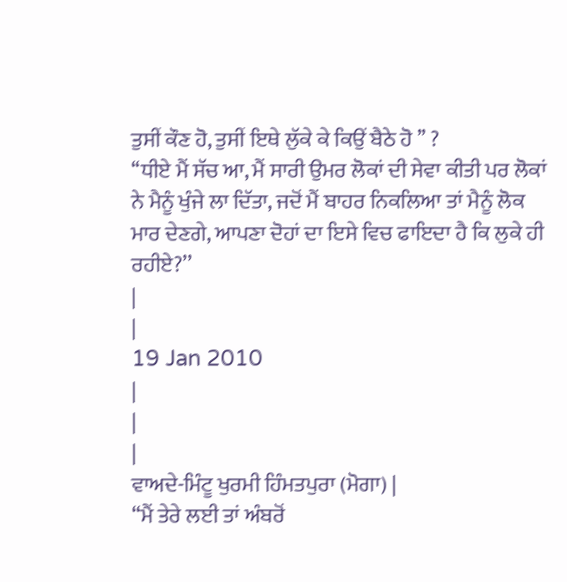ਤੁਸੀਂ ਕੌਣ ਹੋ, ਤੁਸੀਂ ਇਥੇ ਲੁੱਕੇ ਕੇ ਕਿਉਂ ਬੈਠੇ ਹੋ ’’ ?
‘‘ਧੀਏ ਮੈਂ ਸੱਚ ਆ, ਮੈਂ ਸਾਰੀ ਉਮਰ ਲੋਕਾਂ ਦੀ ਸੇਵਾ ਕੀਤੀ ਪਰ ਲੋਕਾਂ ਨੇ ਮੈਨੂੰ ਖੁੰਜੇ ਲਾ ਦਿੱਤਾ, ਜਦੋਂ ਮੈਂ ਬਾਹਰ ਨਿਕਲਿਆ ਤਾਂ ਮੈਨੂੰ ਲੋਕ ਮਾਰ ਦੇਣਗੇ, ਆਪਣਾ ਦੋਹਾਂ ਦਾ ਇਸੇ ਵਿਚ ਫਾਇਦਾ ਹੈ ਕਿ ਲੁਕੇ ਹੀ ਰਹੀਏ?’’
|
|
19 Jan 2010
|
|
|
ਵਾਅਦੇ-ਮਿੰਟੂ ਖੁਰਮੀ ਹਿੰਮਤਪੁਰਾ (ਮੋਗਾ) |
“ਮੈਂ ਤੇਰੇ ਲਈ ਤਾਂ ਅੰਬਰੋਂ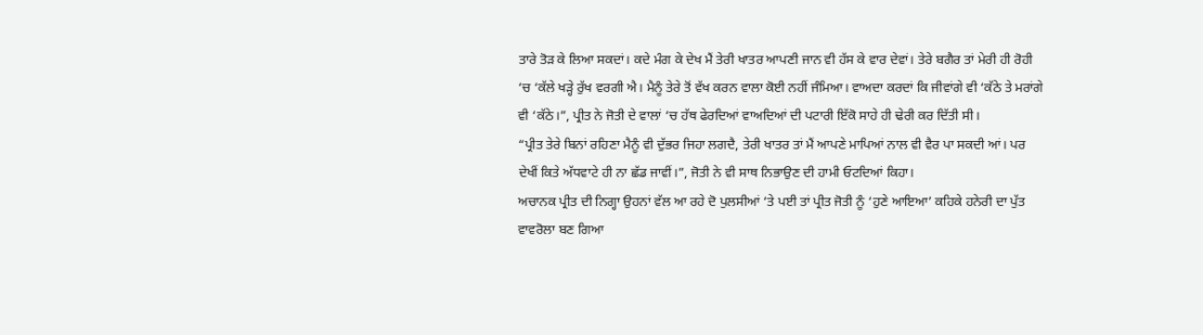ਤਾਰੇ ਤੋੜ ਕੇ ਲਿਆ ਸਕਦਾਂ। ਕਦੇ ਮੰਗ ਕੇ ਦੇਖ ਮੈਂ ਤੇਰੀ ਖਾਤਰ ਆਪਣੀ ਜਾਨ ਵੀ ਹੱਸ ਕੇ ਵਾਰ ਦੇਵਾਂ। ਤੇਰੇ ਬਗੈਰ ਤਾਂ ਮੇਰੀ ਹੀ ਰੋਹੀ ‘ਚ ‘ਕੱਲੇ ਖੜ੍ਹੇ ਰੁੱਖ ਵਰਗੀ ਐ। ਮੈਨੂੰ ਤੇਰੇ ਤੋਂ ਵੱਖ ਕਰਨ ਵਾਲਾ ਕੋਈ ਨਹੀਂ ਜੰਮਿਆ। ਵਾਅਦਾ ਕਰਦਾਂ ਕਿ ਜੀਵਾਂਗੇ ਵੀ ‘ਕੱਠੇ ਤੇ ਮਰਾਂਗੇ ਵੀ ‘ਕੱਠੇ।”, ਪ੍ਰੀਤ ਨੇ ਜੋਤੀ ਦੇ ਵਾਲਾਂ ‘ਚ ਹੱਥ ਫੇਰਦਿਆਂ ਵਾਅਦਿਆਂ ਦੀ ਪਟਾਰੀ ਇੱਕੋ ਸਾਹੇ ਹੀ ਢੇਰੀ ਕਰ ਦਿੱਤੀ ਸੀ।
“ਪ੍ਰੀਤ ਤੇਰੇ ਬਿਨਾਂ ਰਹਿਣਾ ਮੈਨੂੰ ਵੀ ਦੁੱਭਰ ਜਿਹਾ ਲਗਦੈ, ਤੇਰੀ ਖਾਤਰ ਤਾਂ ਮੈਂ ਆਪਣੇ ਮਾਪਿਆਂ ਨਾਲ ਵੀ ਵੈਰ ਪਾ ਸਕਦੀ ਆਂ। ਪਰ ਦੇਖੀਂ ਕਿਤੇ ਅੱਧਵਾਟੇ ਹੀ ਨਾ ਛੱਡ ਜਾਵੀਂ।”, ਜੋਤੀ ਨੇ ਵੀ ਸਾਥ ਨਿਭਾਉਣ ਦੀ ਹਾਮੀ ਓਟਦਿਆਂ ਕਿਹਾ।
ਅਚਾਨਕ ਪ੍ਰੀਤ ਦੀ ਨਿਗ੍ਹਾ ਉਹਨਾਂ ਵੱਲ ਆ ਰਹੇ ਦੋ ਪੁਲਸੀਆਂ ‘ਤੇ ਪਈ ਤਾਂ ਪ੍ਰੀਤ ਜੋਤੀ ਨੂੰ ‘ਹੁਣੇ ਆਇਆ’ ਕਹਿਕੇ ਹਨੇਰੀ ਦਾ ਪੁੱਤ ਵਾਵਰੋਲਾ ਬਣ ਗਿਆ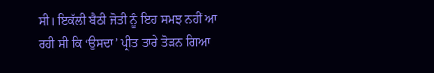ਸੀ। ਇਕੱਲੀ ਬੈਠੀ ਜੋਤੀ ਨੂੰ ਇਹ ਸਮਝ ਨਹੀਂ ਆ ਰਹੀ ਸੀ ਕਿ ‘ਉਸਦਾ’ ਪ੍ਰੀਤ ਤਾਰੇ ਤੋੜਨ ਗਿਆ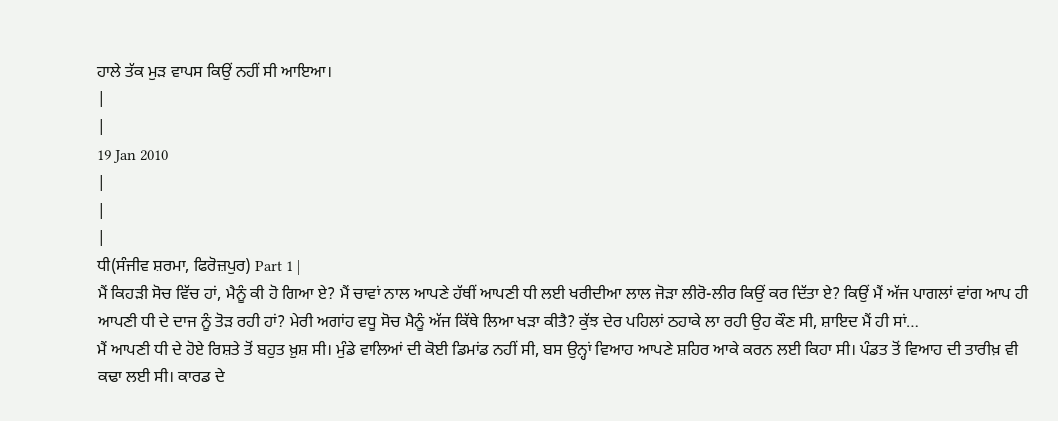ਹਾਲੇ ਤੱਕ ਮੁੜ ਵਾਪਸ ਕਿਉਂ ਨਹੀਂ ਸੀ ਆਇਆ।
|
|
19 Jan 2010
|
|
|
ਧੀ(ਸੰਜੀਵ ਸ਼ਰਮਾ, ਫਿਰੋਜ਼ਪੁਰ) Part 1 |
ਮੈਂ ਕਿਹੜੀ ਸੋਚ ਵਿੱਚ ਹਾਂ, ਮੈਨੂੰ ਕੀ ਹੋ ਗਿਆ ਏ? ਮੈਂ ਚਾਵਾਂ ਨਾਲ ਆਪਣੇ ਹੱਥੀਂ ਆਪਣੀ ਧੀ ਲਈ ਖਰੀਦੀਆ ਲਾਲ ਜੋੜਾ ਲੀਰੋ-ਲੀਰ ਕਿਉਂ ਕਰ ਦਿੱਤਾ ਏ? ਕਿਉਂ ਮੈਂ ਅੱਜ ਪਾਗਲਾਂ ਵਾਂਗ ਆਪ ਹੀ ਆਪਣੀ ਧੀ ਦੇ ਦਾਜ ਨੂੰ ਤੋੜ ਰਹੀ ਹਾਂ? ਮੇਰੀ ਅਗਾਂਹ ਵਧੂ ਸੋਚ ਮੈਨੂੰ ਅੱਜ ਕਿੱਥੇ ਲਿਆ ਖੜਾ ਕੀਤੈ? ਕੁੱਝ ਦੇਰ ਪਹਿਲਾਂ ਠਹਾਕੇ ਲਾ ਰਹੀ ਉਹ ਕੌਣ ਸੀ, ਸ਼ਾਇਦ ਮੈਂ ਹੀ ਸਾਂ…
ਮੈਂ ਆਪਣੀ ਧੀ ਦੇ ਹੋਏ ਰਿਸ਼ਤੇ ਤੋਂ ਬਹੁਤ ਖ਼ੁਸ਼ ਸੀ। ਮੁੰਡੇ ਵਾਲਿਆਂ ਦੀ ਕੋਈ ਡਿਮਾਂਡ ਨਹੀਂ ਸੀ, ਬਸ ਉਨ੍ਹਾਂ ਵਿਆਹ ਆਪਣੇ ਸ਼ਹਿਰ ਆਕੇ ਕਰਨ ਲਈ ਕਿਹਾ ਸੀ। ਪੰਡਤ ਤੋਂ ਵਿਆਹ ਦੀ ਤਾਰੀਖ਼ ਵੀ ਕਢਾ ਲਈ ਸੀ। ਕਾਰਡ ਦੇ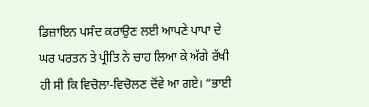ਡਿਜ਼ਾਇਨ ਪਸੰਦ ਕਰਾਉਣ ਲਈ ਆਪਣੇ ਪਾਪਾ ਦੇ ਘਰ ਪਰਤਨ ਤੇ ਪ੍ਰੀਤਿ ਨੇ ਚਾਹ ਲਿਆ ਕੇ ਅੱਗੇ ਰੱਖੀ ਹੀ ਸੀ ਕਿ ਵਿਚੋਲਾ-ਵਿਚੋਲਣ ਦੋਂਵੇ ਆ ਗਏ। “ਭਾਈ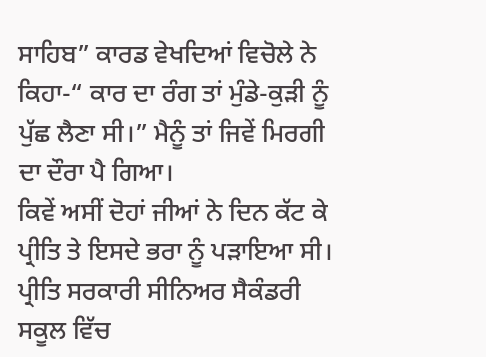ਸਾਹਿਬ” ਕਾਰਡ ਵੇਖਦਿਆਂ ਵਿਚੋਲੇ ਨੇ ਕਿਹਾ-“ ਕਾਰ ਦਾ ਰੰਗ ਤਾਂ ਮੁੰਡੇ-ਕੁੜੀ ਨੂੰ ਪੁੱਛ ਲੈਣਾ ਸੀ।” ਮੈਨੂੰ ਤਾਂ ਜਿਵੇਂ ਮਿਰਗੀ ਦਾ ਦੌਰਾ ਪੈ ਗਿਆ।
ਕਿਵੇਂ ਅਸੀਂ ਦੋਹਾਂ ਜੀਆਂ ਨੇ ਦਿਨ ਕੱਟ ਕੇ ਪ੍ਰੀਤਿ ਤੇ ਇਸਦੇ ਭਰਾ ਨੂੰ ਪੜਾਇਆ ਸੀ। ਪ੍ਰੀਤਿ ਸਰਕਾਰੀ ਸੀਨਿਅਰ ਸੈਕੰਡਰੀ ਸਕੂਲ ਵਿੱਚ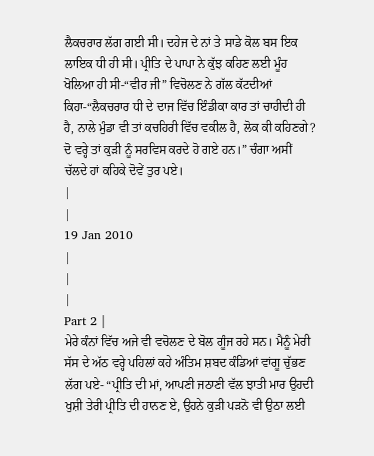ਲੈਕਚਰਾਰ ਲੱਗ ਗਈ ਸੀ। ਦਹੇਜ ਦੇ ਨਾਂ ਤੇ ਸਾਡੇ ਕੋਲ ਬਸ ਇਕ ਲਾਇਕ ਧੀ ਹੀ ਸੀ। ਪ੍ਰੀਤਿ ਦੇ ਪਾਪਾ ਨੇ ਕੁੱਝ ਕਹਿਣ ਲਈ ਮੂੰਹ ਖੋਲਿਆ ਹੀ ਸੀ-“ਵੀਰ ਜੀ” ਵਿਚੋਲਣ ਨੇ ਗੱਲ ਕੱਟਦੀਆਂ ਕਿਹਾ-“ਲੈਕਚਰਾਰ ਧੀ ਦੇ ਦਾਜ ਵਿੱਚ ਇੰਡੀਕਾ ਕਾਰ ਤਾਂ ਚਾਹੀਦੀ ਹੀ ਹੈ, ਨਾਲੇ ਮੁੰਡਾ ਵੀ ਤਾਂ ਕਚਹਿਰੀ ਵਿੱਚ ਵਕੀਲ ਹੈ, ਲੋਕ ਕੀ ਕਹਿਣਗੇ? ਦੋ ਵਰ੍ਹੇ ਤਾਂ ਕੁੜੀ ਨੂੰ ਸਰਵਿਸ ਕਰਦੇ ਹੋ ਗਏ ਹਨ।” ਚੰਗਾ ਅਸੀਂ ਚੱਲਦੇ ਹਾਂ ਕਹਿਕੇ ਦੋਵੇਂ ਤੁਰ ਪਏ।
|
|
19 Jan 2010
|
|
|
Part 2 |
ਮੇਰੇ ਕੰਨਾਂ ਵਿੱਚ ਅਜੇ ਵੀ ਵਚੋਲਣ ਦੇ ਬੋਲ ਗੂੰਜ ਰਹੇ ਸਨ। ਮੈਨੂੰ ਮੇਰੀ ਸੱਸ ਦੇ ਅੱਠ ਵਰ੍ਹੇ ਪਹਿਲਾਂ ਕਹੇ ਅੰਤਿਮ ਸ਼ਬਦ ਕੰਡਿਆਂ ਵਾਂਗੂ ਚੁੱਭਣ ਲੱਗ ਪਏ- “ਪ੍ਰੀਤਿ ਦੀ ਮਾਂ, ਆਪਣੀ ਜਠਾਣੀ ਵੱਲ ਝਾਤੀ ਮਾਰ ਉਹਦੀ ਖੁਸ਼ੀ ਤੇਰੀ ਪ੍ਰੀਤਿ ਦੀ ਹਾਨਣ ਏ, ਉਹਨੇ ਕੁੜੀ ਪੜਨੋ ਵੀ ਉਠਾ ਲਈ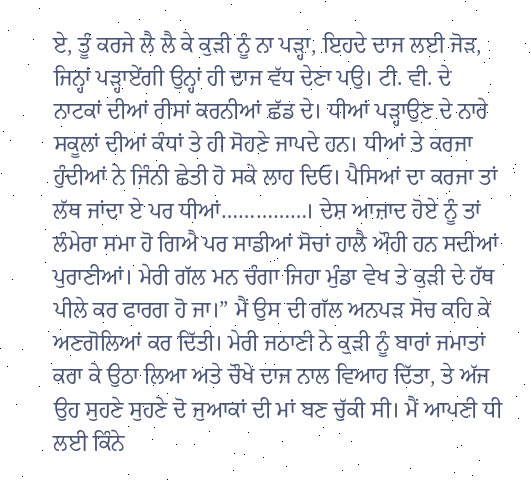ਏ, ਤੂੰ ਕਰਜੇ ਲੈ ਲੈ ਕੇ ਕੁੜੀ ਨੂੰ ਨਾ ਪੜ੍ਹਾ, ਇਹਦੇ ਦਾਜ ਲਈ ਜੋੜ, ਜਿਨ੍ਹਾਂ ਪੜ੍ਹਾਏਂਗੀ ਉਨ੍ਹਾਂ ਹੀ ਦਾਜ ਵੱਧ ਦੇਣਾ ਪਉ। ਟੀ. ਵੀ. ਦੇ ਨਾਟਕਾਂ ਦੀਆਂ ਰੀਸਾਂ ਕਰਨੀਆਂ ਛੱਡ ਦੇ। ਧੀਆਂ ਪੜ੍ਹਾਉਣ ਦੇ ਨਾਰੇ ਸਕੂਲਾਂ ਦੀਆਂ ਕੰਧਾਂ ਤੇ ਹੀ ਸੋਹਣੇ ਜਾਪਦੇ ਹਨ। ਧੀਆਂ ਤੇ ਕਰਜਾ ਹੁੰਦੀਆਂ ਨੇ ਜਿੰਨੀ ਛੇਤੀ ਹੋ ਸਕੇ ਲਾਹ ਦਿਓ। ਪੈਸਿਆਂ ਦਾ ਕਰਜਾ ਤਾਂ ਲੱਥ ਜਾਂਦਾ ਏ ਪਰ ਧੀਆਂ……………। ਦੇਸ਼ ਆਜ਼ਾਦ ਹੋਏ ਨੂੰ ਤਾਂ ਲੰਮੇਰਾ ਸਮਾ ਹੋ ਗਿਐ ਪਰ ਸਾਡੀਆਂ ਸੋਚਾਂ ਹਾਲੈ ਔਹੀ ਹਨ ਸਦੀਆਂ ਪੁਰਾਣੀਆਂ। ਮੇਰੀ ਗੱਲ ਮਨ ਚੰਗਾ ਜਿਹਾ ਮੁੰਡਾ ਵੇਖ ਤੇ ਕੁੜੀ ਦੇ ਹੱਥ ਪੀਲੇ ਕਰ ਫਾਰਗ ਹੋ ਜਾ।” ਮੈਂ ਉਸ ਦੀ ਗੱਲ ਅਨਪੜ ਸੋਚ ਕਹਿ ਕੇ ਅਣਗੋਲਿਆਂ ਕਰ ਦਿੱਤੀ। ਮੇਰੀ ਜਠਾਣੀ ਨੇ ਕੁੜੀ ਨੂੰ ਬਾਰਾਂ ਜਮਾਤਾਂ ਕਰਾ ਕੇ ਉਠਾ ਲਿਆ ਅਤੇ ਚੌਖੇ ਦਾਜ ਨਾਲ ਵਿਆਹ ਦਿੱਤਾ, ਤੇ ਅੱਜ ਉਹ ਸੁਹਣੇ ਸੁਹਣੇ ਦੋ ਜੁਆਕਾਂ ਦੀ ਮਾਂ ਬਣ ਚੁੱਕੀ ਸੀ। ਮੈਂ ਆਪਣੀ ਧੀ ਲਈ ਕਿੰਨੇ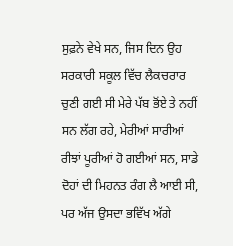ਸੁਫ਼ਨੇ ਵੇਖੇ ਸਨ, ਜਿਸ ਦਿਨ ਉਹ ਸਰਕਾਰੀ ਸਕੂਲ ਵਿੱਚ ਲੈਕਚਰਾਰ ਚੁਣੀ ਗਈ ਸੀ ਮੇਰੇ ਪੱਬ ਭੋਂਏ ਤੇ ਨਹੀਂ ਸਨ ਲੱਗ ਰਹੇ, ਮੇਰੀਆਂ ਸਾਰੀਆਂ ਰੀਝਾਂ ਪੂਰੀਆਂ ਹੋ ਗਈਆਂ ਸਨ, ਸਾਡੇ ਦੋਹਾਂ ਦੀ ਮਿਹਨਤ ਰੰਗ ਲੈ ਆਈ ਸੀ, ਪਰ ਅੱਜ ਉਸਦਾ ਭਵਿੱਖ ਅੱਗੇ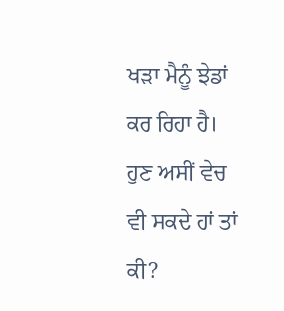ਖੜਾ ਮੈਨੂੰ ਝੇਡਾਂ ਕਰ ਰਿਹਾ ਹੈ। ਹੁਣ ਅਸੀਂ ਵੇਚ ਵੀ ਸਕਦੇ ਹਾਂ ਤਾਂ ਕੀ?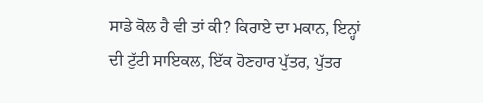ਸਾਡੇ ਕੋਲ ਹੈ ਵੀ ਤਾਂ ਕੀ? ਕਿਰਾਏ ਦਾ ਮਕਾਨ, ਇਨ੍ਹਾਂ ਦੀ ਟੁੱਟੀ ਸਾਇਕਲ, ਇੱਕ ਹੋਣਹਾਰ ਪੁੱਤਰ, ਪੁੱਤਰ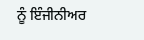ਨੂੰ ਇੰਜੀਨੀਅਰ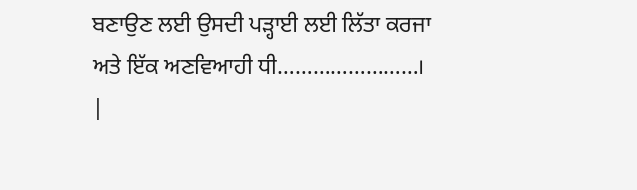ਬਣਾਉਣ ਲਈ ਉਸਦੀ ਪੜ੍ਹਾਈ ਲਈ ਲਿੱਤਾ ਕਰਜਾ ਅਤੇ ਇੱਕ ਅਣਵਿਆਹੀ ਧੀ……………………।
|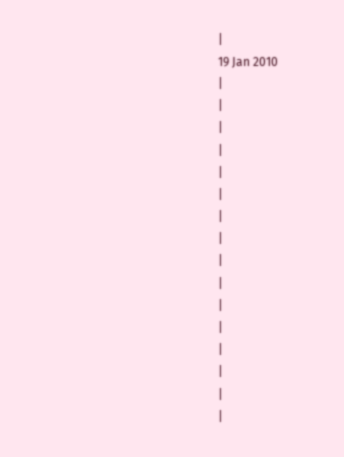|
19 Jan 2010
|
|
|
|
|
|
|
|
|
|
|
|
|
|
|
|